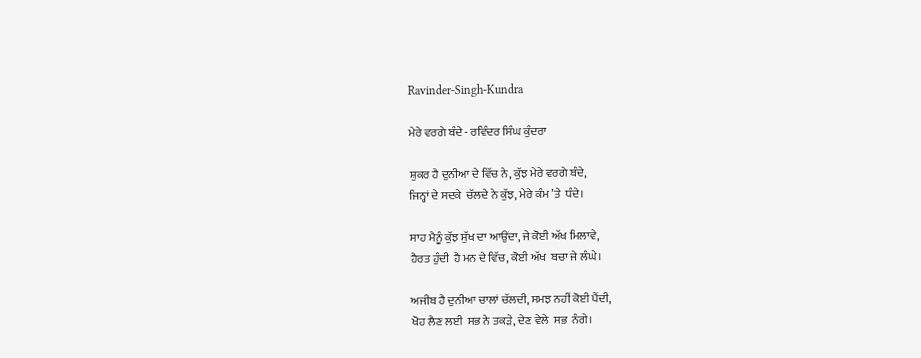Ravinder-Singh-Kundra

ਮੇਰੇ ਵਰਗੇ ਬੰਦੇ - ਰਵਿੰਦਰ ਸਿੰਘ ਕੁੰਦਰਾ

ਸ਼ੁਕਰ ਹੈ ਦੁਨੀਆ ਦੇ ਵਿੱਚ ਨੇ, ਕੁੱਝ ਮੇਰੇ ਵਰਗੇ ਬੰਦੇ,
ਜਿਨ੍ਹਾਂ ਦੇ ਸਦਕੇ  ਚੱਲਦੇ ਨੇ ਕੁੱਝ, ਮੇਰੇ ਕੰਮ ’ਤੇ  ਧੰਦੇ।

ਸਾਹ ਮੈਨੂੰ ਕੁੱਝ ਸੁੱਖ ਦਾ ਆਉਂਦਾ, ਜੇ ਕੋਈ ਅੱਖ ਮਿਲਾਵੇ,
ਹੈਰਤ ਹੁੰਦੀ  ਹੈ ਮਨ ਦੇ ਵਿੱਚ, ਕੋਈ ਅੱਖ  ਬਚਾ ਜੇ ਲੰਘੇ।

ਅਜੀਬ ਹੈ ਦੁਨੀਆ ਚਾਲਾਂ ਚੱਲਦੀ, ਸਮਝ ਨਹੀਂ ਕੋਈ ਪੈਂਦੀ,
ਖੋਹ ਲੈਣ ਲਈ  ਸਭ ਨੇ ਤਕੜੇ, ਦੇਣ ਵੇਲੇ  ਸਭ  ਨੰਗੇ।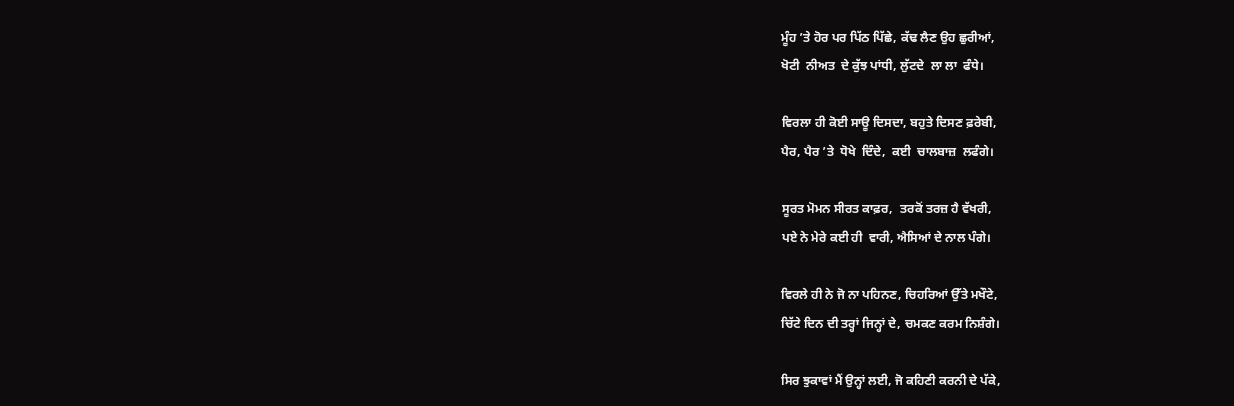ਮੂੰਹ ’ਤੇ ਹੋਰ ਪਰ ਪਿੱਠ ਪਿੱਛੇ, ਕੱਢ ਲੈਣ ਉਹ ਛੁਰੀਆਂ,
ਖੋਟੀ  ਨੀਅਤ  ਦੇ ਕੁੱਝ ਪਾਂਧੀ, ਲੁੱਟਦੇ  ਲਾ ਲਾ  ਫੰਧੇ।

ਵਿਰਲਾ ਹੀ ਕੋਈ ਸਾਊ ਦਿਸਦਾ, ਬਹੁਤੇ ਦਿਸਣ ਫ਼ਰੇਬੀ,
ਪੈਰ, ਪੈਰ ’ਤੇ  ਧੋਖੇ  ਦਿੰਦੇ,  ਕਈ  ਚਾਲਬਾਜ਼  ਲਫੰਗੇ।

ਸੂਰਤ ਮੋਮਨ ਸੀਰਤ ਕਾਫ਼ਰ,  ਤਰਕੋਂ ਤਰਜ਼ ਹੈ ਵੱਖਰੀ,
ਪਏ ਨੇ ਮੇਰੇ ਕਈ ਹੀ  ਵਾਰੀ, ਐਸਿਆਂ ਦੇ ਨਾਲ ਪੰਗੇ।

ਵਿਰਲੇ ਹੀ ਨੇ ਜੋ ਨਾ ਪਹਿਨਣ, ਚਿਹਰਿਆਂ ਉੱਤੇ ਮਖੌਟੇ,
ਚਿੱਟੇ ਦਿਨ ਦੀ ਤਰ੍ਹਾਂ ਜਿਨ੍ਹਾਂ ਦੇ, ਚਮਕਣ ਕਰਮ ਨਿਸ਼ੰਗੇ।

ਸਿਰ ਝੁਕਾਵਾਂ ਮੈਂ ਉਨ੍ਹਾਂ ਲਈ, ਜੋ ਕਹਿਣੀ ਕਰਨੀ ਦੇ ਪੱਕੇ,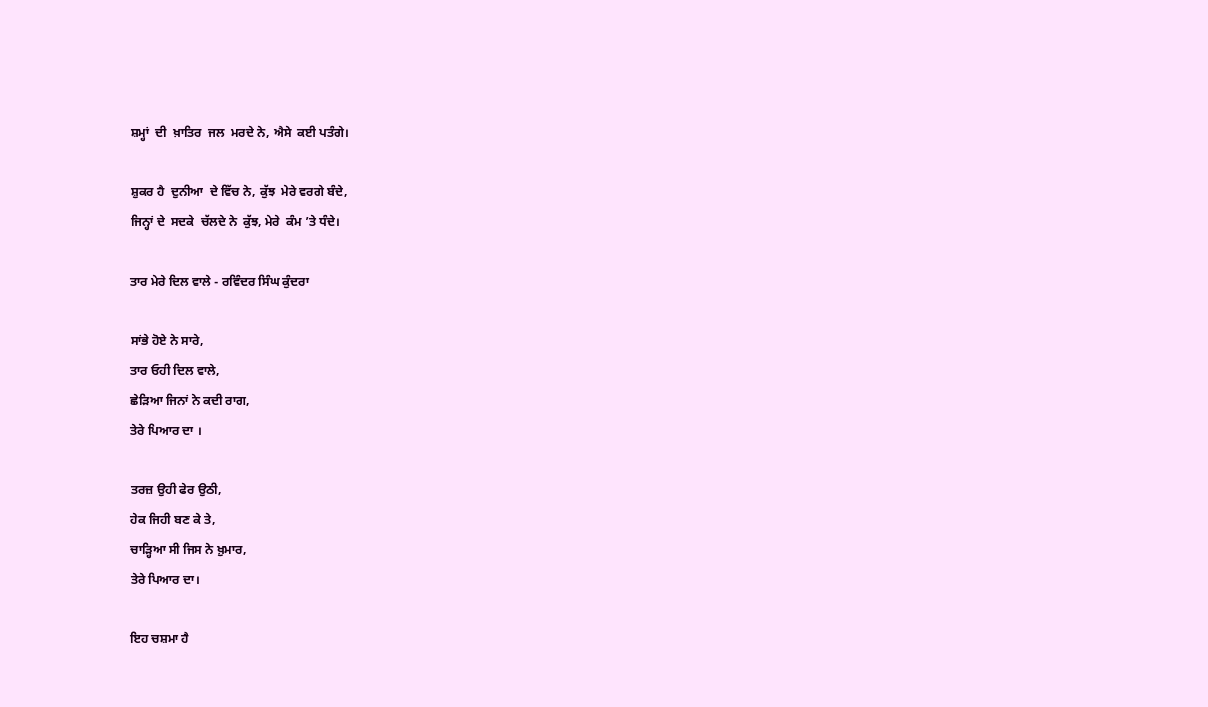ਸ਼ਮ੍ਹਾਂ  ਦੀ  ਖ਼ਾਤਿਰ  ਜਲ  ਮਰਦੇ ਨੇ, ਐਸੇ  ਕਈ ਪਤੰਗੇ।

ਸ਼ੁਕਰ ਹੈ  ਦੁਨੀਆ  ਦੇ ਵਿੱਚ ਨੇ, ਕੁੱਝ  ਮੇਰੇ ਵਰਗੇ ਬੰਦੇ,
ਜਿਨ੍ਹਾਂ ਦੇ  ਸਦਕੇ  ਚੱਲਦੇ ਨੇ  ਕੁੱਝ, ਮੇਰੇ  ਕੰਮ ’ਤੇ ਧੰਦੇ।

ਤਾਰ ਮੇਰੇ ਦਿਲ ਵਾਲੇ - ਰਵਿੰਦਰ ਸਿੰਘ ਕੁੰਦਰਾ

ਸਾਂਭੇ ਹੋਏ ਨੇ ਸਾਰੇ,
ਤਾਰ ਓਹੀ ਦਿਲ ਵਾਲੇ,
ਛੇੜਿਆ ਜਿਨਾਂ ਨੇ ਕਦੀ ਰਾਗ,
ਤੇਰੇ ਪਿਆਰ ਦਾ ।

ਤਰਜ਼ ਉਹੀ ਫੇਰ ਉਠੀ,
ਹੇਕ ਜਿਹੀ ਬਣ ਕੇ ਤੇ,
ਚਾੜ੍ਹਿਆ ਸੀ ਜਿਸ ਨੇ ਖ਼ੁਮਾਰ,
ਤੇਰੇ ਪਿਆਰ ਦਾ।

ਇਹ ਚਸ਼ਮਾ ਹੈ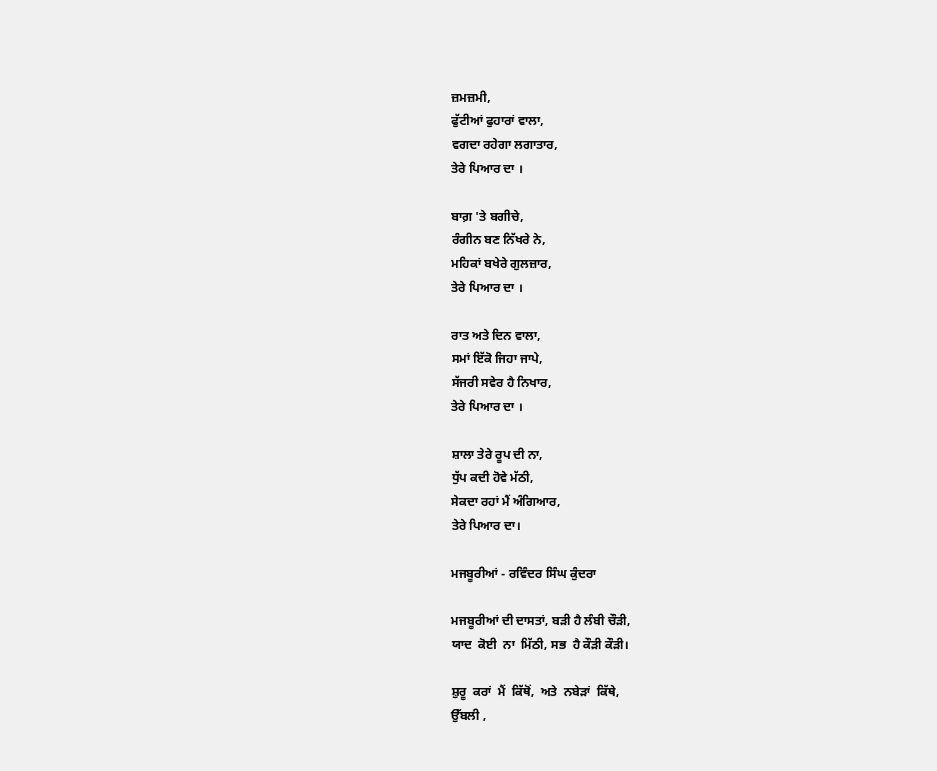ਜ਼ਮਜ਼ਮੀ,
ਫੁੱਟੀਆਂ ਫੁਹਾਰਾਂ ਵਾਲਾ,
ਵਗਦਾ ਰਹੇਗਾ ਲਗਾਤਾਰ,
ਤੇਰੇ ਪਿਆਰ ਦਾ ।

ਬਾਗ਼ 'ਤੇ ਬਗੀਚੇ,
ਰੰਗੀਨ ਬਣ ਨਿੱਖਰੇ ਨੇ,
ਮਹਿਕਾਂ ਬਖੇਰੇ ਗੁਲਜ਼ਾਰ,
ਤੇਰੇ ਪਿਆਰ ਦਾ ।

ਰਾਤ ਅਤੇ ਦਿਨ ਵਾਲਾ,
ਸਮਾਂ ਇੱਕੋ ਜਿਹਾ ਜਾਪੇ,
ਸੱਜਰੀ ਸਵੇਰ ਹੈ ਨਿਖਾਰ,
ਤੇਰੇ ਪਿਆਰ ਦਾ ।

ਸ਼ਾਲਾ ਤੇਰੇ ਰੂਪ ਦੀ ਨਾ,
ਧੁੱਪ ਕਦੀ ਹੋਵੇ ਮੱਠੀ,
ਸੇਕਦਾ ਰਹਾਂ ਮੈਂ ਅੰਗਿਆਰ,
ਤੇਰੇ ਪਿਆਰ ਦਾ।

ਮਜਬੂਰੀਆਂ - ਰਵਿੰਦਰ ਸਿੰਘ ਕੁੰਦਰਾ

ਮਜਬੂਰੀਆਂ ਦੀ ਦਾਸਤਾਂ, ਬੜੀ ਹੈ ਲੰਬੀ ਚੌੜੀ,
ਯਾਦ  ਕੋਈ  ਨਾ  ਮਿੱਠੀ, ਸਭ  ਹੈ ਕੌੜੀ ਕੌੜੀ।

ਸ਼ੁਰੂ  ਕਰਾਂ  ਮੈਂ  ਕਿੱਥੋਂ,  ਅਤੇ  ਨਬੇੜਾਂ  ਕਿੱਥੇ,
ਉੱਬਲੀ ,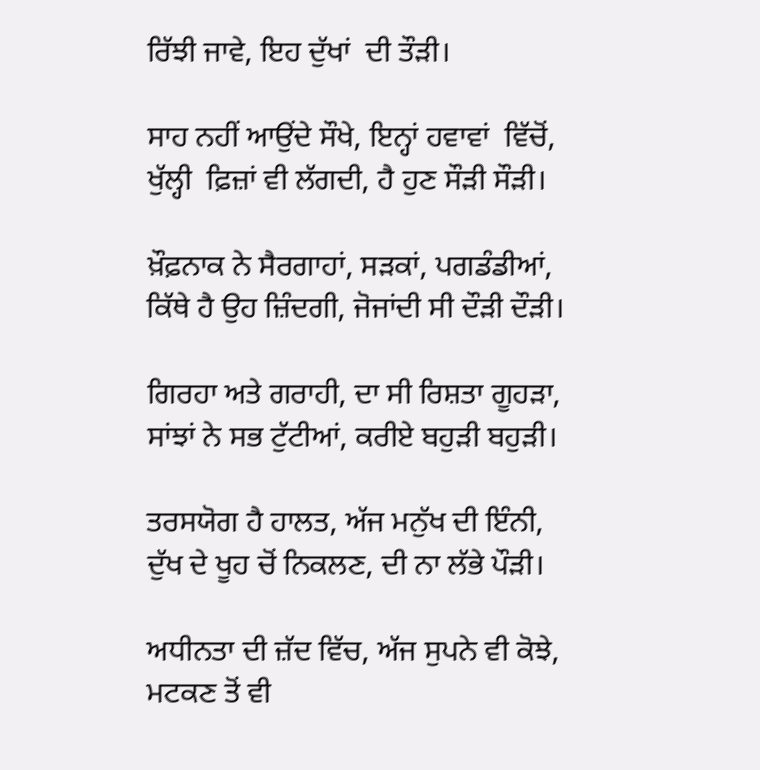ਰਿੱਝੀ ਜਾਵੇ, ਇਹ ਦੁੱਖਾਂ  ਦੀ ਤੌੜੀ।

ਸਾਹ ਨਹੀਂ ਆਉਂਦੇ ਸੌਖੇ, ਇਨ੍ਹਾਂ ਹਵਾਵਾਂ  ਵਿੱਚੋਂ,
ਖੁੱਲ੍ਹੀ  ਫ਼ਿਜ਼ਾਂ ਵੀ ਲੱਗਦੀ, ਹੈ ਹੁਣ ਸੌੜੀ ਸੌੜੀ।

ਖ਼ੌਫ਼ਨਾਕ ਨੇ ਸੈਰਗਾਹਾਂ, ਸੜਕਾਂ, ਪਗਡੰਡੀਆਂ,
ਕਿੱਥੇ ਹੈ ਉਹ ਜ਼ਿੰਦਗੀ, ਜੋਜਾਂਦੀ ਸੀ ਦੌੜੀ ਦੌੜੀ।

ਗਿਰਹਾ ਅਤੇ ਗਰਾਹੀ, ਦਾ ਸੀ ਰਿਸ਼ਤਾ ਗੂਹੜਾ,
ਸਾਂਝਾਂ ਨੇ ਸਭ ਟੁੱਟੀਆਂ, ਕਰੀਏ ਬਹੁੜੀ ਬਹੁੜੀ।

ਤਰਸਯੋਗ ਹੈ ਹਾਲਤ, ਅੱਜ ਮਨੁੱਖ ਦੀ ਇੰਨੀ,
ਦੁੱਖ ਦੇ ਖੂਹ ਚੋਂ ਨਿਕਲਣ, ਦੀ ਨਾ ਲੱਭੇ ਪੌੜੀ।

ਅਧੀਨਤਾ ਦੀ ਜ਼ੱਦ ਵਿੱਚ, ਅੱਜ ਸੁਪਨੇ ਵੀ ਕੋਝੇ,
ਮਟਕਣ ਤੋਂ ਵੀ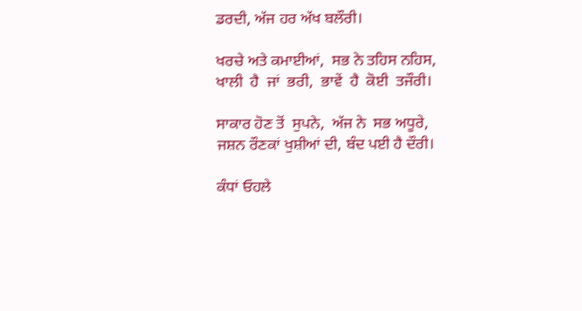ਡਰਦੀ, ਅੱਜ ਹਰ ਅੱਖ ਬਲੌਰੀ।

ਖਰਚੇ ਅਤੇ ਕਮਾਈਆਂ,  ਸਭ ਨੇ ਤਹਿਸ ਨਹਿਸ,
ਖਾਲੀ  ਹੈ  ਜਾਂ  ਭਰੀ,  ਭਾਵੇਂ  ਹੈ  ਕੋਈ  ਤਜੌਰੀ।

ਸਾਕਾਰ ਹੋਣ ਤੋਂ  ਸੁਪਨੇ,  ਅੱਜ ਨੇ  ਸਭ ਅਧੂਰੇ,
ਜਸ਼ਨ ਰੌਣਕਾਂ ਖੁਸ਼ੀਆਂ ਦੀ, ਬੰਦ ਪਈ ਹੈ ਦੌਰੀ।

ਕੰਧਾਂ ਓਹਲੇ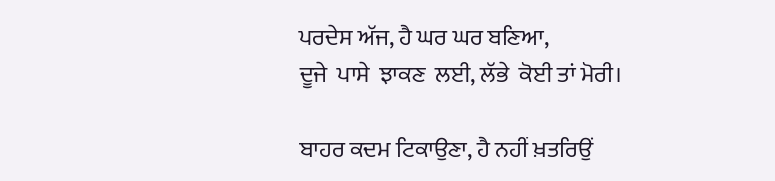ਪਰਦੇਸ ਅੱਜ, ਹੈ ਘਰ ਘਰ ਬਣਿਆ,
ਦੂਜੇ  ਪਾਸੇ  ਝਾਕਣ  ਲਈ, ਲੱਭੇ  ਕੋਈ ਤਾਂ ਮੋਰੀ।

ਬਾਹਰ ਕਦਮ ਟਿਕਾਉਣਾ, ਹੈ ਨਹੀਂ ਖ਼ਤਰਿਉਂ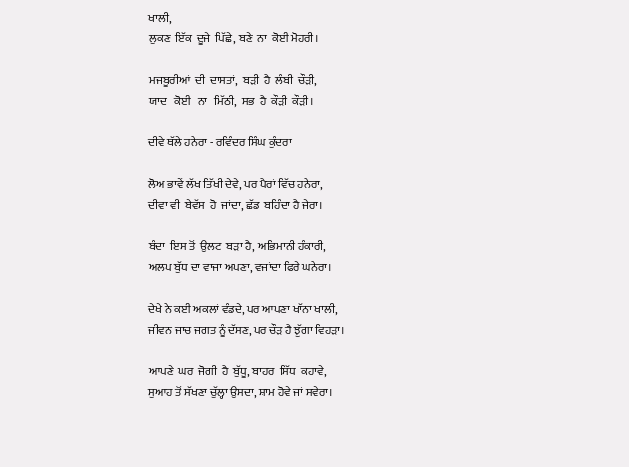ਖਾਲੀ,
ਲੁਕਣ  ਇੱਕ  ਦੂਜੇ  ਪਿੱਛੇ, ਬਣੇ  ਨਾ  ਕੋਈ ਮੋਹਰੀ।

ਮਜਬੂਰੀਆਂ  ਦੀ  ਦਾਸਤਾਂ,  ਬੜੀ  ਹੈ  ਲੰਬੀ  ਚੌੜੀ,
ਯਾਦ   ਕੋਈ   ਨਾ   ਮਿੱਠੀ,  ਸਭ  ਹੈ  ਕੌੜੀ  ਕੌੜੀ।

ਦੀਵੇ ਥੱਲੇ ਹਨੇਰਾ - ਰਵਿੰਦਰ ਸਿੰਘ ਕੁੰਦਰਾ

ਲੋਅ ਭਾਵੇਂ ਲੱਖ ਤਿੱਖੀ ਦੇਵੇ, ਪਰ ਪੈਰਾਂ ਵਿੱਚ ਹਨੇਰਾ,
ਦੀਵਾ ਵੀ  ਬੇਵੱਸ  ਹੋ  ਜਾਂਦਾ, ਛੱਡ  ਬਹਿੰਦਾ ਹੈ ਜੇਰਾ।

ਬੰਦਾ  ਇਸ ਤੋਂ  ਉਲਟ  ਬੜਾ ਹੈ, ਅਭਿਮਾਨੀ ਹੰਕਾਰੀ,
ਅਲਪ ਬੁੱਧ ਦਾ ਵਾਜਾ ਅਪਣਾ, ਵਜਾਂਦਾ ਫਿਰੇ ਘਨੇਰਾ।

ਦੇਖੇ ਨੇ ਕਈ ਅਕਲਾਂ ਵੰਡਦੇ, ਪਰ ਆਪਣਾ ਖਾੱਨਾ ਖਾਲੀ,
ਜੀਵਨ ਜਾਚ ਜਗਤ ਨੂੰ ਦੱਸਣ, ਪਰ ਚੌੜ ਹੈ ਝੁੱਗਾ ਵਿਹੜਾ।

ਆਪਣੇ  ਘਰ  ਜੋਗੀ  ਹੈ  ਬੁੱਧੂ, ਬਾਹਰ  ਸਿੱਧ  ਕਹਾਵੇ,
ਸੁਆਹ ਤੋਂ ਸੱਖਣਾ ਚੁੱਲ੍ਹਾ ਉਸਦਾ, ਸ਼ਾਮ ਹੋਵੇ ਜਾਂ ਸਵੇਰਾ।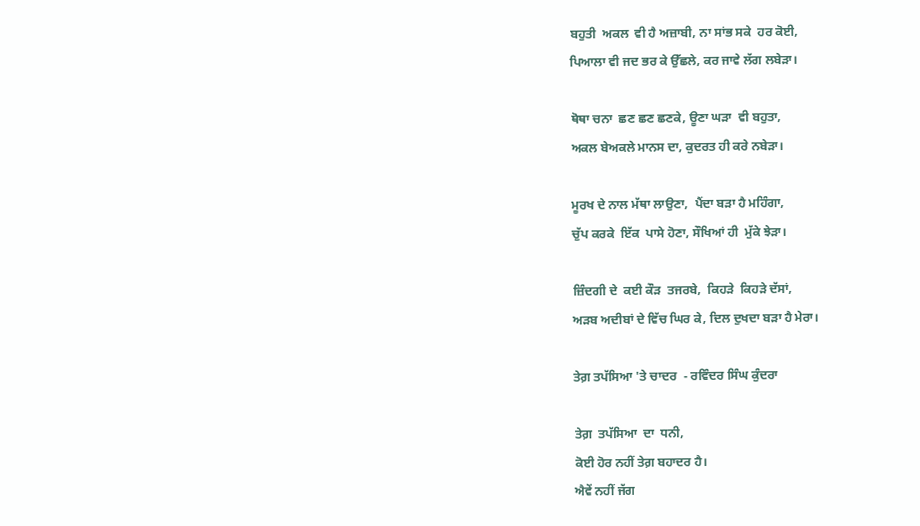ਬਹੁਤੀ  ਅਕਲ  ਵੀ ਹੈ ਅਜ਼ਾਬੀ, ਨਾ ਸਾਂਭ ਸਕੇ  ਹਰ ਕੋਈ,
ਪਿਆਲਾ ਵੀ ਜਦ ਭਰ ਕੇ ਉੱਛਲੇ, ਕਰ ਜਾਵੇ ਲੱਗ ਲਬੇੜਾ।

ਥੋਥਾ ਚਨਾ  ਛਣ ਛਣ ਛਣਕੇ, ਊਣਾ ਘੜਾ  ਵੀ ਬਹੁਤਾ,
ਅਕਲ ਬੇਅਕਲੇ ਮਾਨਸ ਦਾ, ਕੁਦਰਤ ਹੀ ਕਰੇ ਨਬੇੜਾ।

ਮੂਰਖ ਦੇ ਨਾਲ ਮੱਥਾ ਲਾਉਣਾ,  ਪੈਂਦਾ ਬੜਾ ਹੈ ਮਹਿੰਗਾ,
ਚੁੱਪ ਕਰਕੇ  ਇੱਕ  ਪਾਸੇ ਹੋਣਾ, ਸੌਖਿਆਂ ਹੀ  ਮੁੱਕੇ ਝੇੜਾ।

ਜ਼ਿੰਦਗੀ ਦੇ  ਕਈ ਕੌੜ  ਤਜਰਬੇ,  ਕਿਹੜੇ  ਕਿਹੜੇ ਦੱਸਾਂ,
ਅੜਬ ਅਦੀਬਾਂ ਦੇ ਵਿੱਚ ਘਿਰ ਕੇ, ਦਿਲ ਦੁਖਦਾ ਬੜਾ ਹੈ ਮੇਰਾ।

ਤੇਗ਼ ਤਪੱਸਿਆ 'ਤੇ ਚਾਦਰ  - ਰਵਿੰਦਰ ਸਿੰਘ ਕੁੰਦਰਾ

ਤੇਗ਼  ਤਪੱਸਿਆ  ਦਾ  ਧਨੀ,
ਕੋਈ ਹੋਰ ਨਹੀਂ ਤੇਗ਼ ਬਹਾਦਰ ਹੈ।
ਐਵੇਂ ਨਹੀਂ ਜੱਗ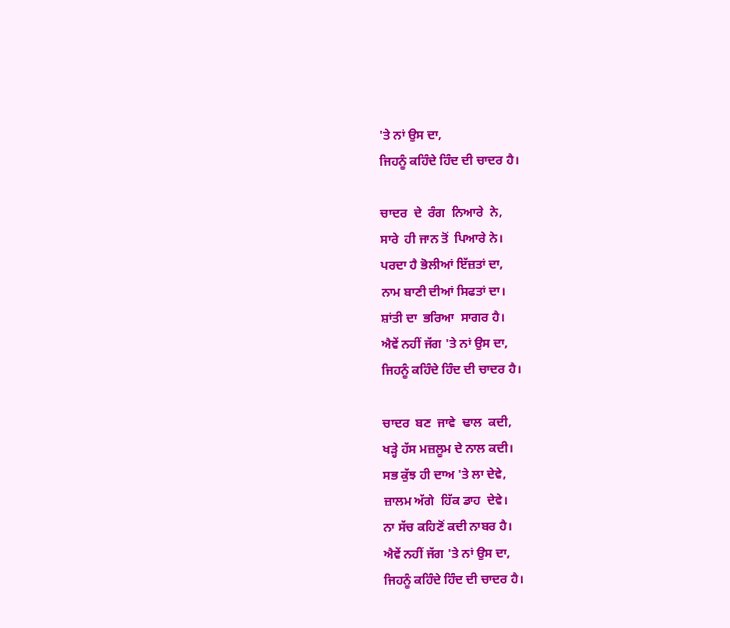'ਤੇ ਨਾਂ ਉਸ ਦਾ,
ਜਿਹਨੂੰ ਕਹਿੰਦੇ ਹਿੰਦ ਦੀ ਚਾਦਰ ਹੈ।

ਚਾਦਰ  ਦੇ  ਰੰਗ  ਨਿਆਰੇ  ਨੇ,
ਸਾਰੇ  ਹੀ ਜਾਨ ਤੋਂ  ਪਿਆਰੇ ਨੇ।
ਪਰਦਾ ਹੈ ਭੋਲੀਆਂ ਇੱਜ਼ਤਾਂ ਦਾ,
ਨਾਮ ਬਾਣੀ ਦੀਆਂ ਸਿਫਤਾਂ ਦਾ।
ਸ਼ਾਂਤੀ ਦਾ  ਭਰਿਆ  ਸਾਗਰ ਹੈ।
ਐਵੇਂ ਨਹੀਂ ਜੱਗ 'ਤੇ ਨਾਂ ਉਸ ਦਾ,
ਜਿਹਨੂੰ ਕਹਿੰਦੇ ਹਿੰਦ ਦੀ ਚਾਦਰ ਹੈ।

ਚਾਦਰ  ਬਣ  ਜਾਵੇ  ਢਾਲ  ਕਦੀ,
ਖੜ੍ਹੇ ਹੱਸ ਮਜ਼ਲੂਮ ਦੇ ਨਾਲ ਕਦੀ।
ਸਭ ਕੁੱਝ ਹੀ ਦਾਅ 'ਤੇ ਲਾ ਦੇਵੇ,
ਜ਼ਾਲਮ ਅੱਗੇ  ਹਿੱਕ ਡਾਹ  ਦੇਵੇ।
ਨਾ ਸੱਚ ਕਹਿਣੋਂ ਕਦੀ ਨਾਬਰ ਹੈ।
ਐਵੇਂ ਨਹੀਂ ਜੱਗ 'ਤੇ ਨਾਂ ਉਸ ਦਾ,
ਜਿਹਨੂੰ ਕਹਿੰਦੇ ਹਿੰਦ ਦੀ ਚਾਦਰ ਹੈ।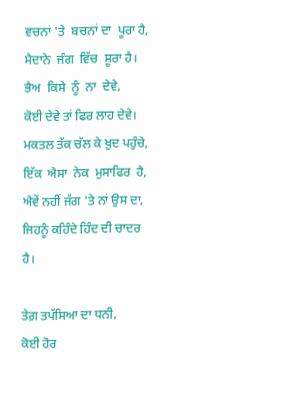ਵਚਨਾਂ 'ਤੇ  ਬਚਨਾਂ ਦਾ  ਪੂਰਾ ਹੈ,
ਮੈਦਾਨੇ  ਜੰਗ  ਵਿੱਚ  ਸੂਰਾ ਹੈ।
ਭੈਅ  ਕਿਸੇ  ਨੂੰ  ਨਾ  ਦੇਵੇ,
ਕੋਈ ਦੇਵੇ ਤਾਂ ਫਿਰ ਲਾਹ ਦੇਵੇ।
ਮਕਤਲ ਤੱਕ ਚੱਲ ਕੇ ਖ਼ੁਦ ਪਹੁੰਚੇ,
ਇੱਕ  ਐਸਾ  ਨੇਕ  ਮੁਸਾਫਿਰ  ਹੈ,
ਐਵੇਂ ਨਹੀਂ ਜੱਗ 'ਤੇ ਨਾਂ ਉਸ ਦਾ,
ਜਿਹਨੂੰ ਕਹਿੰਦੇ ਹਿੰਦ ਦੀ ਚਾਦਰ ਹੈ।

ਤੇਗ਼ ਤਪੱਸਿਆ ਦਾ ਧਨੀ,
ਕੋਈ ਹੋਰ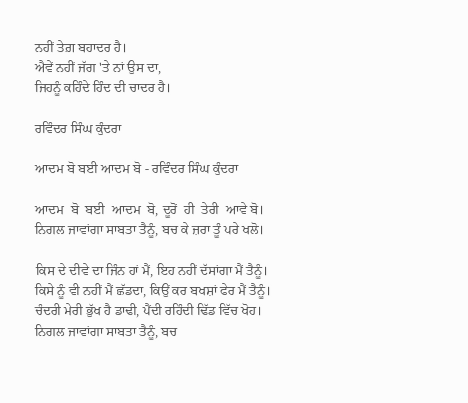ਨਹੀਂ ਤੇਗ਼ ਬਹਾਦਰ ਹੈ।
ਐਵੇਂ ਨਹੀਂ ਜੱਗ 'ਤੇ ਨਾਂ ਉਸ ਦਾ,
ਜਿਹਨੂੰ ਕਹਿੰਦੇ ਹਿੰਦ ਦੀ ਚਾਦਰ ਹੈ।

ਰਵਿੰਦਰ ਸਿੰਘ ਕੁੰਦਰਾ

ਆਦਮ ਬੋ ਬਈ ਆਦਮ ਬੋ - ਰਵਿੰਦਰ ਸਿੰਘ ਕੁੰਦਰਾ

ਆਦਮ  ਬੋ  ਬਈ  ਆਦਮ  ਬੋ, ਦੂਰੋਂ  ਹੀ  ਤੇਰੀ  ਆਵੇ ਬੋ।
ਨਿਗਲ ਜਾਵਾਂਗਾ ਸਾਬਤਾ ਤੈਨੂੰ, ਬਚ ਕੇ ਜ਼ਰਾ ਤੂੰ ਪਰੇ ਖਲੋ।

ਕਿਸ ਦੇ ਦੀਵੇ ਦਾ ਜਿੰਨ ਹਾਂ ਮੈਂ, ਇਹ ਨਹੀਂ ਦੱਸਾਂਗਾ ਮੈਂ ਤੈਨੂੰ।
ਕਿਸੇ ਨੂੰ ਵੀ ਨਹੀਂ ਮੈਂ ਛੱਡਦਾ, ਕਿਉਂ ਕਰ ਬਖਸ਼ਾਂ ਫੇਰ ਮੈਂ ਤੈਨੂੰ।
ਚੰਦਰੀ ਮੇਰੀ ਭੁੱਖ ਹੈ ਡਾਢੀ, ਪੈਂਦੀ ਰਹਿੰਦੀ ਢਿੱਡ ਵਿੱਚ ਖੋਹ।
ਨਿਗਲ ਜਾਵਾਂਗਾ ਸਾਬਤਾ ਤੈਨੂੰ, ਬਚ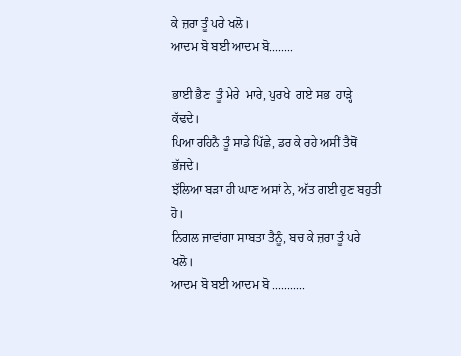ਕੇ ਜ਼ਰਾ ਤੂੰ ਪਰੇ ਖਲੋ।
ਆਦਮ ਬੋ ਬਈ ਆਦਮ ਬੋ........

ਭਾਈ ਭੈਣ  ਤੂੰ ਮੇਰੇ  ਮਾਰੇ, ਪੁਰਖੇ  ਗਏ ਸਭ  ਹਾੜ੍ਹੇ ਕੱਢਦੇ।
ਪਿਆ ਰਹਿਨੈ ਤੂੰ ਸਾਡੇ ਪਿੱਛੇ, ਡਰ ਕੇ ਰਹੇ ਅਸੀਂ ਤੈਥੋਂ ਭੱਜਦੇ।
ਝੱਲਿਆ ਬੜਾ ਹੀ ਘਾਣ ਅਸਾਂ ਨੇ, ਅੱਤ ਗਈ ਹੁਣ ਬਹੁਤੀ ਹੋ।
ਨਿਗਲ ਜਾਵਾਂਗਾ ਸਾਬਤਾ ਤੈਨੂੰ, ਬਚ ਕੇ ਜ਼ਰਾ ਤੂੰ ਪਰੇ ਖਲੋ।
ਆਦਮ ਬੋ ਬਈ ਆਦਮ ਬੋ ...........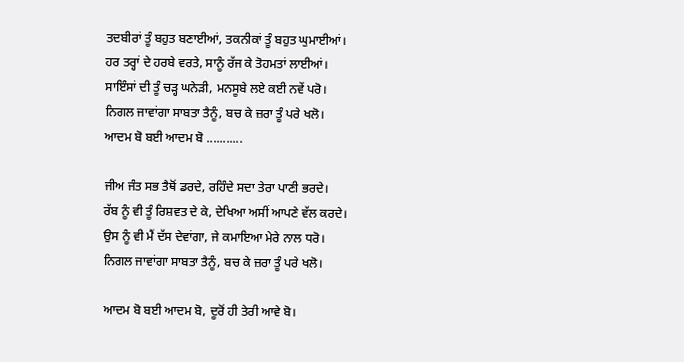ਤਦਬੀਰਾਂ ਤੂੰ ਬਹੁਤ ਬਣਾਈਆਂ, ਤਕਨੀਕਾਂ ਤੂੰ ਬਹੁਤ ਘੁਮਾਈਆਂ।
ਹਰ ਤਰ੍ਹਾਂ ਦੇ ਹਰਬੇ ਵਰਤੇ, ਸਾਨੂੰ ਰੱਜ ਕੇ ਤੋਹਮਤਾਂ ਲਾਈਆਂ।
ਸਾਇੰਸਾਂ ਦੀ ਤੂੰ ਚੜ੍ਹ ਘਨੇੜੀ, ਮਨਸੂਬੇ ਲਏ ਕਈ ਨਵੇਂ ਪਰੋ।
ਨਿਗਲ ਜਾਵਾਂਗਾ ਸਾਬਤਾ ਤੈਨੂੰ, ਬਚ ਕੇ ਜ਼ਰਾ ਤੂੰ ਪਰੇ ਖਲੋ।
ਆਦਮ ਬੋ ਬਈ ਆਦਮ ਬੋ ...........

ਜੀਅ ਜੰਤ ਸਭ ਤੈਥੋਂ ਡਰਦੇ, ਰਹਿੰਦੇ ਸਦਾ ਤੇਰਾ ਪਾਣੀ ਭਰਦੇ।
ਰੱਬ ਨੂੰ ਵੀ ਤੂੰ ਰਿਸ਼ਵਤ ਦੇ ਕੇ, ਦੇਖਿਆ ਅਸੀਂ ਆਪਣੇ ਵੱਲ ਕਰਦੇ।
ਉਸ ਨੂੰ ਵੀ ਮੈਂ ਦੱਸ ਦੇਵਾਂਗਾ, ਜੇ ਕਮਾਇਆ ਮੇਰੇ ਨਾਲ ਧਰੋ।
ਨਿਗਲ ਜਾਵਾਂਗਾ ਸਾਬਤਾ ਤੈਨੂੰ, ਬਚ ਕੇ ਜ਼ਰਾ ਤੂੰ ਪਰੇ ਖਲੋ।

ਆਦਮ ਬੋ ਬਈ ਆਦਮ ਬੋ, ਦੂਰੋਂ ਹੀ ਤੇਰੀ ਆਵੇ ਬੋ।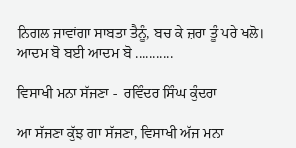ਨਿਗਲ ਜਾਵਾਂਗਾ ਸਾਬਤਾ ਤੈਨੂੰ, ਬਚ ਕੇ ਜ਼ਰਾ ਤੂੰ ਪਰੇ ਖਲੋ।
ਆਦਮ ਬੋ ਬਈ ਆਦਮ ਬੋ ...........

ਵਿਸਾਖੀ ਮਨਾ ਸੱਜਣਾ -  ਰਵਿੰਦਰ ਸਿੰਘ ਕੁੰਦਰਾ

ਆ ਸੱਜਣਾ ਕੁੱਝ ਗਾ ਸੱਜਣਾ, ਵਿਸਾਖੀ ਅੱਜ ਮਨਾ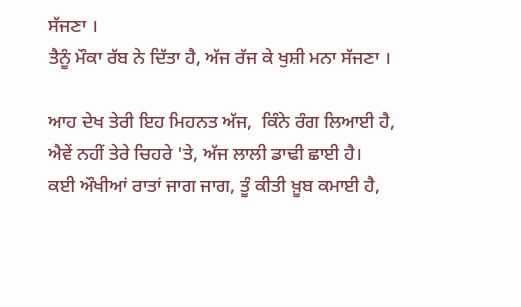ਸੱਜਣਾ ।
ਤੈਨੂੰ ਮੌਕਾ ਰੱਬ ਨੇ ਦਿੱਤਾ ਹੈ, ਅੱਜ ਰੱਜ ਕੇ ਖੁਸ਼ੀ ਮਨਾ ਸੱਜਣਾ ।

ਆਹ ਦੇਖ ਤੇਰੀ ਇਹ ਮਿਹਨਤ ਅੱਜ,  ਕਿੰਨੇ ਰੰਗ ਲਿਆਈ ਹੈ,
ਐਵੇਂ ਨਹੀਂ ਤੇਰੇ ਚਿਹਰੇ 'ਤੇ, ਅੱਜ ਲਾਲੀ ਡਾਢੀ ਛਾਈ ਹੈ।
ਕਈ ਔਖੀਆਂ ਰਾਤਾਂ ਜਾਗ ਜਾਗ, ਤੂੰ ਕੀਤੀ ਖ਼ੂਬ ਕਮਾਈ ਹੈ,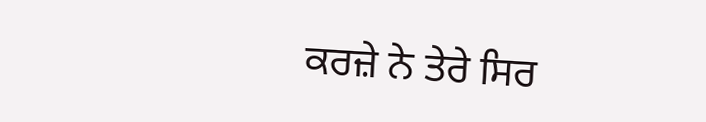ਕਰਜ਼ੇ ਨੇ ਤੇਰੇ ਸਿਰ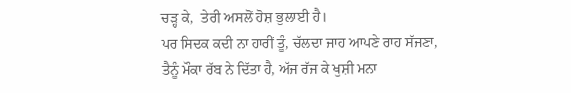ਚੜ੍ਹ ਕੇ,  ਤੇਰੀ ਅਸਲੋਂ ਹੋਸ਼ ਭੁਲਾਈ ਹੈ।
ਪਰ ਸਿਦਕ ਕਦੀ ਨਾ ਹਾਰੀਂ ਤੂੰ, ਚੱਲਦਾ ਜਾਹ ਆਪਣੇ ਰਾਹ ਸੱਜਣਾ,
ਤੈਨੂੰ ਮੌਕਾ ਰੱਬ ਨੇ ਦਿੱਤਾ ਹੈ, ਅੱਜ ਰੱਜ ਕੇ ਖੁਸ਼ੀ ਮਨਾ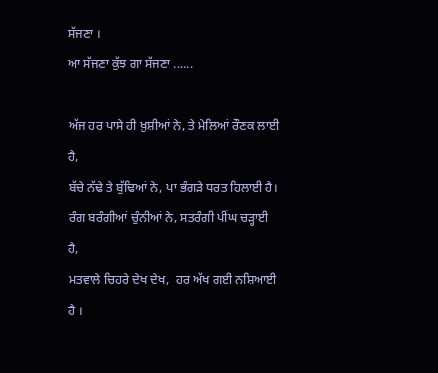ਸੱਜਣਾ ।
ਆ ਸੱਜਣਾ ਕੁੱਝ ਗਾ ਸੱਜਣਾ ......

ਅੱਜ ਹਰ ਪਾਸੇ ਹੀ ਖ਼ੁਸ਼ੀਆਂ ਨੇ, ਤੇ ਮੇਲਿਆਂ ਰੌਣਕ ਲਾਈ ਹੈ,
ਬੱਚੇ ਨੱਢੇ ਤੇ ਬੁੱਢਿਆਂ ਨੇ, ਪਾ ਭੰਗੜੇ ਧਰਤ ਹਿਲਾਈ ਹੈ।
ਰੰਗ ਬਰੰਗੀਆਂ ਚੁੰਨੀਆਂ ਨੇ, ਸਤਰੰਗੀ ਪੀਂਘ ਚੜ੍ਹਾਈ ਹੈ,
ਮਤਵਾਲੇ ਚਿਹਰੇ ਦੇਖ ਦੇਖ,  ਹਰ ਅੱਖ ਗਈ ਨਸ਼ਿਆਈ ਹੈ ।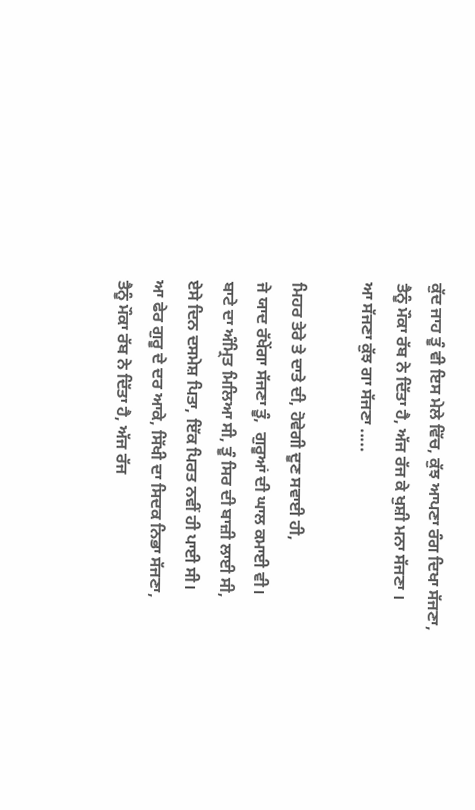ਕੁੱਦ ਜਾਹ ਤੂੰ ਵੀ ਇਸ ਮੇਲੇ ਵਿੱਚ, ਕੁੱਝ ਆਪਣਾ ਰੰਗ ਦਿਖਾ ਸੱਜਣਾ,
ਤੈਨੂੰ ਮੌਕਾ ਰੱਬ ਨੇ ਦਿੱਤਾ ਹੈ, ਅੱਜ ਰੱਜ ਕੇ ਖੁਸ਼ੀ ਮਨਾ ਸੱਜਣਾ ।
ਆ ਸੱਜਣਾ ਕੁੱਝ ਗਾ ਸੱਜਣਾ .....

ਮਿਹਰ ਤੇਰੇ ਤੇ ਦਾਤੇ ਦੀ, ਹੋਵੇਗੀ ਦੂਣ ਸਵਾਈ ਹੀ,
ਜੇ ਯਾਦ ਰੱਖੇਂਗਾ ਸੱਜਣਾ ਤੂੰ,  ਗੁਰੂਆਂ ਦੀ ਘਾਲ ਕਮਾਈ ਵੀ।
ਬਾਟੇ ਦਾ ਅੰਮ੍ਰਿਤ ਮਿਲਿਆ ਸੀ, ਤੂੰ ਸਿਰ ਦੀ ਬਾਜ਼ੀ ਲਾਈ ਸੀ,
ਏਸੇ ਦਿਨ ਦਸਮੇਸ਼ ਪਿਤਾ, ਇੱਕ ਪਿਰਤ ਨਵੀਂ ਹੀ ਪਾਈ ਸੀ।
ਆ ਫੇਰ ਗੁਰੂ ਦੇ ਦਰ ਆਕੇ, ਸਿੱਖੀ ਦਾ ਸਿਦਕ ਨਿਭਾ ਸੱਜਣਾ,
ਤੈਨੂੰ ਮੌਕਾ ਰੱਬ ਨੇ ਦਿੱਤਾ ਹੈ, ਅੱਜ ਰੱਜ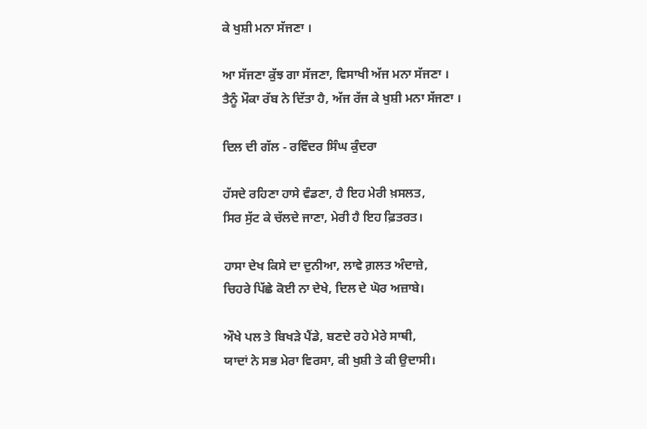ਕੇ ਖੁਸ਼ੀ ਮਨਾ ਸੱਜਣਾ ।

ਆ ਸੱਜਣਾ ਕੁੱਝ ਗਾ ਸੱਜਣਾ, ਵਿਸਾਖੀ ਅੱਜ ਮਨਾ ਸੱਜਣਾ ।
ਤੈਨੂੰ ਮੌਕਾ ਰੱਬ ਨੇ ਦਿੱਤਾ ਹੈ, ਅੱਜ ਰੱਜ ਕੇ ਖੁਸ਼ੀ ਮਨਾ ਸੱਜਣਾ ।

ਦਿਲ ਦੀ ਗੱਲ - ਰਵਿੰਦਰ ਸਿੰਘ ਕੁੰਦਰਾ

ਹੱਸਦੇ ਰਹਿਣਾ ਹਾਸੇ ਵੰਡਣਾ, ਹੈ ਇਹ ਮੇਰੀ ਖ਼ਸਲਤ,
ਸਿਰ ਸੁੱਟ ਕੇ ਚੱਲਦੇ ਜਾਣਾ, ਮੇਰੀ ਹੈ ਇਹ ਫ਼ਿਤਰਤ।

ਹਾਸਾ ਦੇਖ ਕਿਸੇ ਦਾ ਦੁਨੀਆ, ਲਾਵੇ ਗ਼ਲਤ ਅੰਦਾਜ਼ੇ,
ਚਿਹਰੇ ਪਿੱਛੇ ਕੋਈ ਨਾ ਦੇਖੇ, ਦਿਲ ਦੇ ਘੋਰ ਅਜ਼ਾਬੇ।

ਔਖੇ ਪਲ ਤੇ ਬਿਖੜੇ ਪੈਂਡੇ, ਬਣਦੇ ਰਹੇ ਮੇਰੇ ਸਾਥੀ,
ਯਾਦਾਂ ਨੇ ਸਭ ਮੇਰਾ ਵਿਰਸਾ, ਕੀ ਖੁਸ਼ੀ ਤੇ ਕੀ ਉਦਾਸੀ।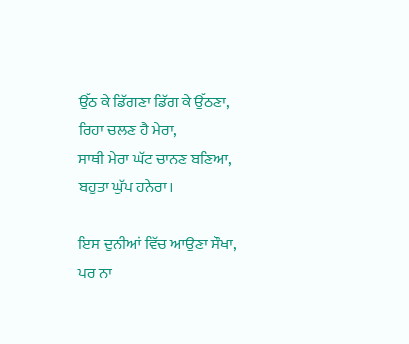ਉੱਠ ਕੇ ਡਿੱਗਣਾ ਡਿੱਗ ਕੇ ਉੱਠਣਾ, ਰਿਹਾ ਚਲਣ ਹੈ ਮੇਰਾ,
ਸਾਥੀ ਮੇਰਾ ਘੱਟ ਚਾਨਣ ਬਣਿਆ, ਬਹੁਤਾ ਘੁੱਪ ਹਨੇਰਾ।

ਇਸ ਦੁਨੀਆਂ ਵਿੱਚ ਆਉਣਾ ਸੌਖਾ, ਪਰ ਨਾ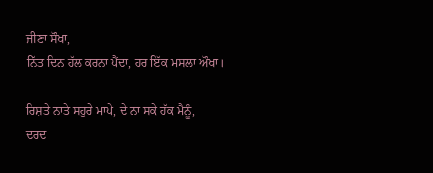ਜੀਣਾ ਸੌਖਾ,
ਨਿੱਤ ਦਿਨ ਹੱਲ ਕਰਨਾ ਪੈਂਦਾ, ਹਰ ਇੱਕ ਮਸਲਾ ਔਖਾ।

ਰਿਸ਼ਤੇ ਨਾਤੇ ਸਹੁਰੇ ਮਾਪੇ, ਦੇ ਨਾ ਸਕੇ ਹੱਕ ਮੈਨੂੰ,
ਦਰਦ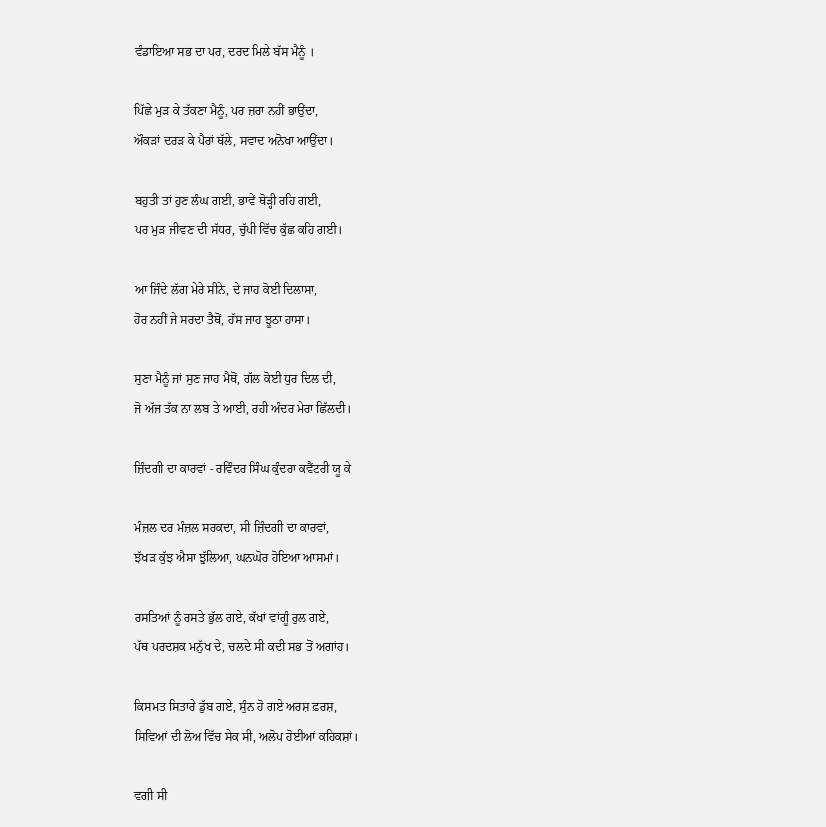ਵੰਡਾਇਆ ਸਭ ਦਾ ਪਰ, ਦਰਦ ਮਿਲੇ ਬੱਸ ਮੈਨੂੰ ।

ਪਿੱਛੇ ਮੁੜ ਕੇ ਤੱਕਣਾ ਮੈਨੂੰ, ਪਰ ਜ਼ਰਾ ਨਹੀਂ ਭਾਉਂਦਾ,
ਔਕੜਾਂ ਦਰੜ ਕੇ ਪੈਰਾਂ ਥੱਲੇ, ਸਵਾਦ ਅਨੋਖਾ ਆਉਂਦਾ।

ਬਹੁਤੀ ਤਾਂ ਹੁਣ ਲੰਘ ਗਈ, ਭਾਵੇਂ ਥੋੜ੍ਹੀ ਰਹਿ ਗਈ,
ਪਰ ਮੁੜ ਜੀਵਣ ਦੀ ਸੱਧਰ, ਚੁੱਪੀ ਵਿੱਚ ਕੁੱਛ ਕਹਿ ਗਈ।

ਆ ਜਿੰਦੇ ਲੱਗ ਮੇਰੇ ਸੀਨੇ, ਦੇ ਜਾਹ ਕੋਈ ਦਿਲਾਸਾ,
ਹੋਰ ਨਹੀਂ ਜੇ ਸਰਦਾ ਤੈਥੋਂ, ਹੱਸ ਜਾਹ ਝੂਠਾ ਹਾਸਾ।

ਸੁਣਾ ਮੈਨੂੰ ਜਾਂ ਸੁਣ ਜਾਹ ਮੈਥੋਂ, ਗੱਲ ਕੋਈ ਧੁਰ ਦਿਲ ਦੀ,
ਜੋ ਅੱਜ ਤੱਕ ਨਾ ਲਬ ਤੇ ਆਈ, ਰਹੀ ਅੰਦਰ ਮੇਰਾ ਛਿੱਲਦੀ।

ਜ਼ਿੰਦਗੀ ਦਾ ਕਾਰਵਾਂ - ਰਵਿੰਦਰ ਸਿੰਘ ਕੁੰਦਰਾ ਕਵੈਂਟਰੀ ਯੂ ਕੇ

ਮੰਜ਼ਲ ਦਰ ਮੰਜ਼ਲ ਸਰਕਦਾ, ਸੀ ਜ਼ਿੰਦਗੀ ਦਾ ਕਾਰਵਾਂ,
ਝੱਖੜ ਕੁੱਝ ਐਸਾ ਝੁੱਲਿਆ, ਘਨਘੋਰ ਹੋਇਆ ਆਸਮਾਂ।

ਰਸਤਿਆਂ ਨੂੰ ਰਸਤੇ ਭੁੱਲ ਗਏ, ਕੱਖਾਂ ਵਾਂਗੂੰ ਰੁਲ ਗਏ,
ਪੱਥ ਪਰਦਸ਼ਕ ਮਨੁੱਖ ਦੇ, ਚਲਦੇ ਸੀ ਕਦੀ ਸਭ ਤੋਂ ਅਗਾਂਹ।

ਕਿਸਮਤ ਸਿਤਾਰੇ ਡੁੱਬ ਗਏ, ਸੁੰਨ ਹੋ ਗਏ ਅਰਸ਼ ਫ਼ਰਸ਼,
ਸਿਵਿਆਂ ਦੀ ਲੋਅ ਵਿੱਚ ਸੇਕ ਸੀ, ਅਲੋਪ ਹੋਈਆਂ ਕਹਿਕਸ਼ਾਂ।

ਵਗੀ ਸੀ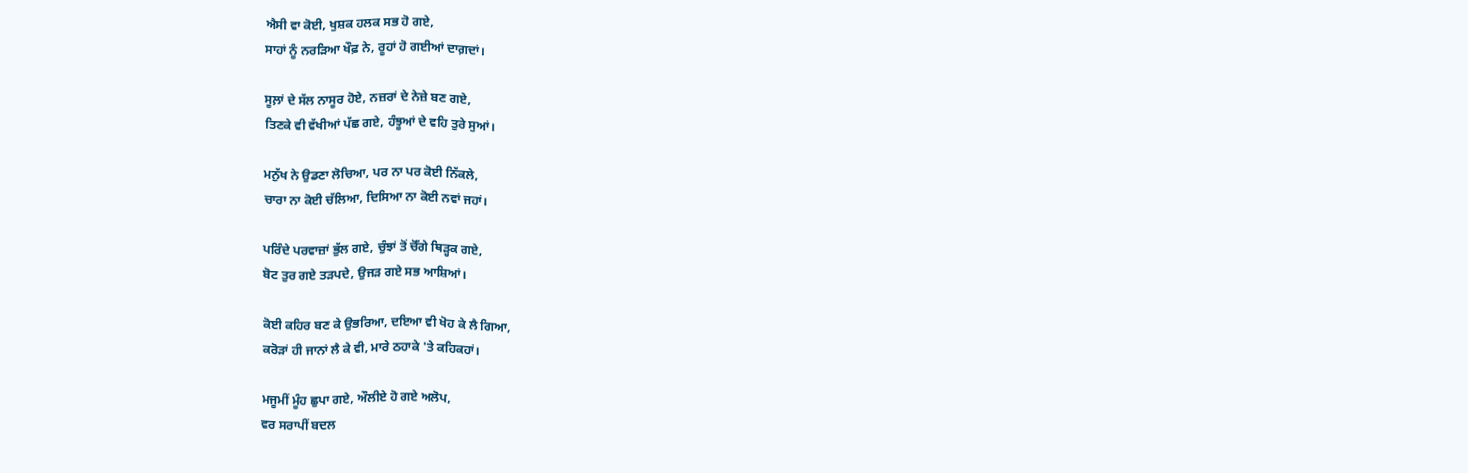ਐਸੀ ਵਾ ਕੋਈ, ਖੁਸ਼ਕ ਹਲਕ ਸਭ ਹੋ ਗਏ,
ਸਾਹਾਂ ਨੂੰ ਨਰੜਿਆ ਖੌਫ਼ ਨੇ, ਰੂਹਾਂ ਹੋ ਗਈਆਂ ਦਾਗ਼ਦਾਂ।

ਸੂਲ਼ਾਂ ਦੇ ਸੱਲ ਨਾਸੂਰ ਹੋਏ, ਨਜ਼ਰਾਂ ਦੇ ਨੇਜ਼ੇ ਬਣ ਗਏ,
ਤਿਣਕੇ ਵੀ ਵੱਖੀਆਂ ਪੱਛ ਗਏ, ਹੰਝੂਆਂ ਦੇ ਵਹਿ ਤੁਰੇ ਸੁਆਂ।

ਮਨੁੱਖ ਨੇ ਉਡਣਾ ਲੋਚਿਆ, ਪਰ ਨਾ ਪਰ ਕੋਈ ਨਿੱਕਲੇ,
ਚਾਰਾ ਨਾ ਕੋਈ ਚੱਲਿਆ, ਦਿਸਿਆ ਨਾ ਕੋਈ ਨਵਾਂ ਜਹਾਂ।

ਪਰਿੰਦੇ ਪਰਵਾਜ਼ਾਂ ਭੁੱਲ ਗਏ, ਚੁੰਝਾਂ ਤੋਂ ਚੋੱਗੇ ਥਿੜ੍ਹਕ ਗਏ,
ਬੋਟ ਤੁਰ ਗਏ ਤੜਪਦੇ, ਉਜੜ ਗਏ ਸਭ ਆਸ਼ਿਆਂ।

ਕੋਈ ਕਹਿਰ ਬਣ ਕੇ ਉਭਰਿਆ, ਦਇਆ ਵੀ ਖੋਹ ਕੇ ਲੈ ਗਿਆ,
ਕਰੋੜਾਂ ਹੀ ਜਾਨਾਂ ਲੈ ਕੇ ਵੀ, ਮਾਰੇ ਠਹਾਕੇ 'ਤੇ ਕਹਿਕਹਾਂ।

ਮਜੂਮੀਂ ਮੂੰਹ ਛੁਪਾ ਗਏ, ਔਲੀਏ ਹੋ ਗਏ ਅਲੋਪ,
ਵਰ ਸਰਾਪੀਂ ਬਦਲ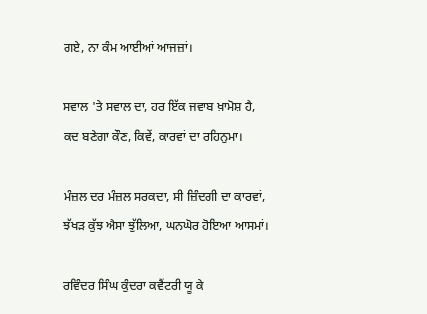ਗਏ, ਨਾ ਕੰਮ ਆਈਆਂ ਆਜਜ਼ਾਂ।

ਸਵਾਲ 'ਤੇ ਸਵਾਲ ਦਾ, ਹਰ ਇੱਕ ਜਵਾਬ ਖ਼ਾਮੋਸ਼ ਹੈ,
ਕਦ ਬਣੇਗਾ ਕੌਣ, ਕਿਵੇਂ, ਕਾਰਵਾਂ ਦਾ ਰਹਿਨੁਮਾ।

ਮੰਜ਼ਲ ਦਰ ਮੰਜ਼ਲ ਸਰਕਦਾ, ਸੀ ਜ਼ਿੰਦਗੀ ਦਾ ਕਾਰਵਾਂ,
ਝੱਖੜ ਕੁੱਝ ਐਸਾ ਝੁੱਲਿਆ, ਘਨਘੋਰ ਹੋਇਆ ਆਸਮਾਂ।

ਰਵਿੰਦਰ ਸਿੰਘ ਕੁੰਦਰਾ ਕਵੈਂਟਰੀ ਯੂ ਕੇ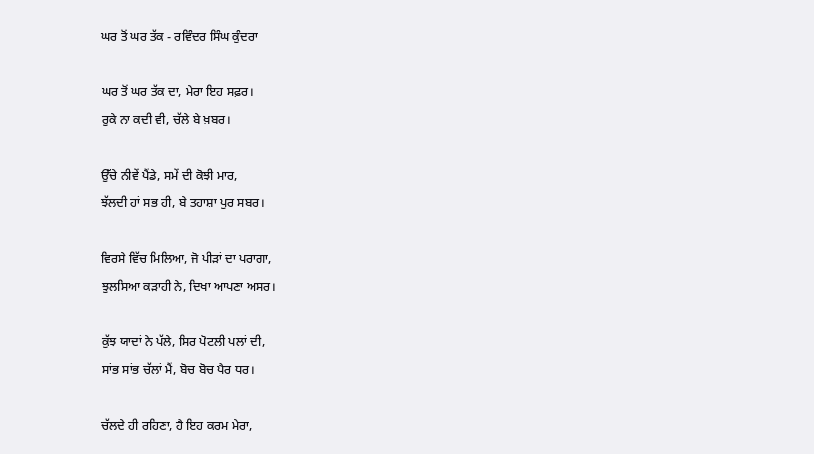ਘਰ ਤੋਂ ਘਰ ਤੱਕ - ਰਵਿੰਦਰ ਸਿੰਘ ਕੁੰਦਰਾ

ਘਰ ਤੋਂ ਘਰ ਤੱਕ ਦਾ, ਮੇਰਾ ਇਹ ਸਫ਼ਰ।
ਰੁਕੇ ਨਾ ਕਦੀ ਵੀ, ਚੱਲੇ ਬੇ ਖ਼ਬਰ।

ਉੱਚੇ ਨੀਵੇਂ ਪੈਂਡੇ, ਸਮੇਂ ਦੀ ਕੋਝੀ ਮਾਰ,
ਝੱਲਦੀ ਹਾਂ ਸਭ ਹੀ, ਬੇ ਤਹਾਸ਼ਾ ਪੁਰ ਸਬਰ।

ਵਿਰਸੇ ਵਿੱਚ ਮਿਲਿਆ, ਜੋ ਪੀੜਾਂ ਦਾ ਪਰਾਗਾ,
ਝੁਲਸਿਆ ਕੜਾਹੀ ਨੇ, ਦਿਖਾ ਆਪਣਾ ਅਸਰ।

ਕੁੱਝ ਯਾਦਾਂ ਨੇ ਪੱਲੇ, ਸਿਰ ਪੋਟਲੀ ਪਲਾਂ ਦੀ,
ਸਾਂਭ ਸਾਂਭ ਚੱਲਾਂ ਮੈਂ, ਬੋਚ ਬੋਚ ਪੈਰ ਧਰ।

ਚੱਲਦੇ ਹੀ ਰਹਿਣਾ, ਹੈ ਇਹ ਕਰਮ ਮੇਰਾ,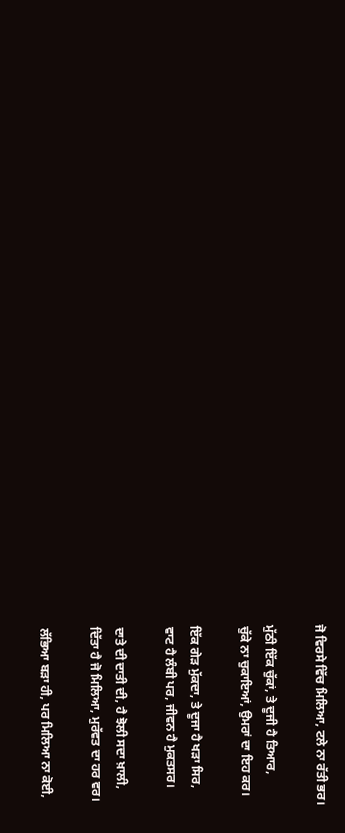ਜੋ ਵਿਰਸੇ ਵਿੱਚ ਮਿਲਿਆ, ਟਲੇ ਨਾ ਰੱਤੀ ਭਰ।

ਮੁੱਠੀ ਇੱਕ ਚੁੱਕਾਂ, ਤੇ ਦੂਜੀ ਹੈ ਤਿਆਰ,
ਚੁੱਕੇ ਨਾ ਚੁਕਾਇਆਂ, ਉਮਰਾਂ ਦਾ ਇਹ ਕਰ।

ਇੱਕ ਗੇੜ ਮੁੱਕਦਾ, ਤੇ ਦੂਜਾ ਹੈ ਖੜਾ ਸਿਰ,
ਵਾਟ ਹੈ ਲੰਬੀ ਪਰ, ਜੀਵਨ ਹੈ ਮੁਕਤਸਰ।

ਦਾਤੇ ਦੀ ਦਾਤੀ ਦੀ, ਹੈ ਝੋਲੀ ਸਦਾ ਖ਼ਾਲੀ,
ਦਿੱਤਾ ਹੈ ਜੋ ਮਿਲਿਆ, ਮੁਰੱਵਤ ਦਾ ਹਰ ਵਰ।

ਲੱਭਿਆ ਬੜਾ ਹੀ, ਪਰ ਮਿਲਿਆ ਨਾ ਕੋਈ,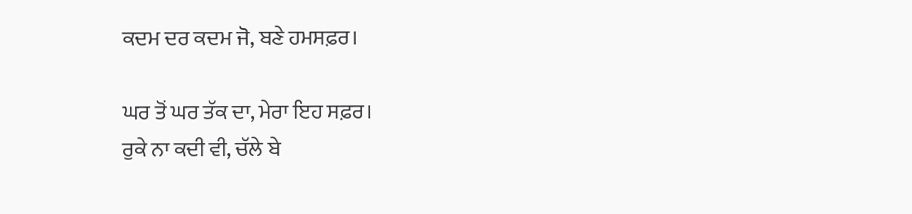ਕਦਮ ਦਰ ਕਦਮ ਜੋ, ਬਣੇ ਹਮਸਫ਼ਰ।

ਘਰ ਤੋਂ ਘਰ ਤੱਕ ਦਾ, ਮੇਰਾ ਇਹ ਸਫ਼ਰ।
ਰੁਕੇ ਨਾ ਕਦੀ ਵੀ, ਚੱਲੇ ਬੇ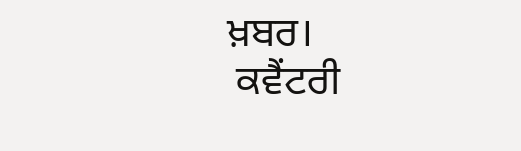ਖ਼ਬਰ।
 ਕਵੈਂਟਰੀ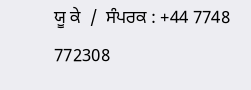ਯੂ ਕੇ  /  ਸੰਪਰਕ : +44 7748 772308